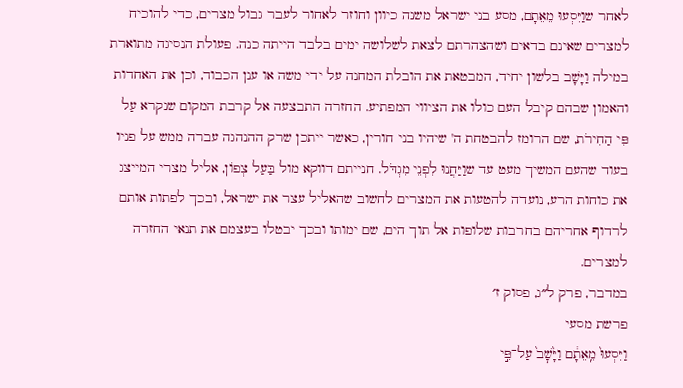לאחר שוַיִּסְעוּ מֵאֵתָם, מסע בני ישראל משנה כיוון וחוזר לאחור לעבר גבול מצרים, כדי להוכיח למצרים שאינם בדאים ושהצהרתם לצאת לשלושה ימים בלבד הייתה כנה. פעולת הנסיגה מתוארת במילה וַיָּשָׁב בלשון יחיד, המבטאת את הובלת המחנה על ידי משה או ענן הכבוד, וכן את האחדות והאמון שבהם קיבל העם כולו את הציווי המפתיע. החזרה התבצעה אל קרבת המקום שנקרא עַל פִּי הַחִירֹת, שם הרומז להבטחת ה' שיהיו בני חורין, כאשר ייתכן שרק ההנהגה עברה ממש על פניו בעוד שהעם המשיך מעט עד שוַיַּחֲנוּ לִפְנֵי מִגְדֹּל. חנייתם דווקא מול בַּעַל צְפוֹן, אליל מצרי המייצג את כוחות הרע, נועדה להטעות את המצרים לחשוב שהאליל עצר את ישראל, ובכך לפתות אותם לרדוף אחריהם בחרבות שלופות אל תוך הים, שם ימותו ובכך יבטלו בעצמם את תנאי החזרה למצרים.
במדבר, פרק ל״ג, פסוק ז׳
פרשת מסעי
וַיִּסְעוּ֙ מֵֽאֵתָ֔ם וַיָּ֙שׇׁב֙ עַל־פִּ֣י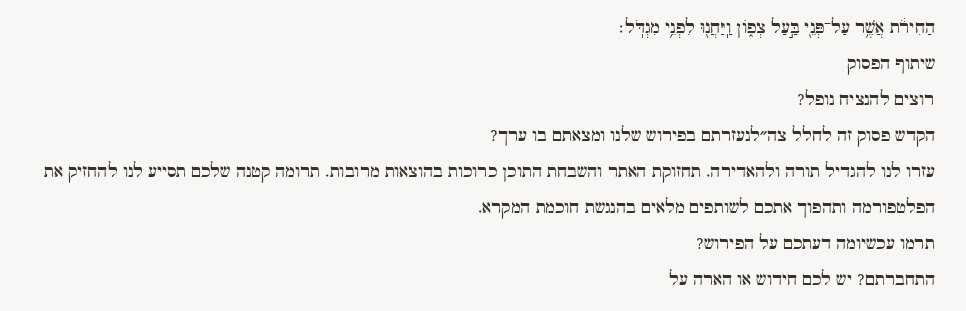הַחִירֹ֔ת אֲשֶׁ֥ר עַל־פְּנֵ֖י בַּ֣עַל צְפ֑וֹן וַֽיַּחֲנ֖וּ לִפְנֵ֥י מִגְדֹּֽל׃
שיתוף הפסוק
רוצים להנציח נופל?
הקדש פסוק זה לחלל צה״לנעזרתם בפירוש שלנו ומצאתם בו ערך?
עזרו לנו להגדיל תורה ולהאדירה. תחזוקת האתר והשבחת התוכן כרוכות בהוצאות מרובות. תרומה קטנה שלכם תסייע לנו להחזיק את הפלטפורמה ותהפוך אתכם לשותפים מלאים בהנגשת חוכמת המקרא.
תרמו עכשיומה דעתכם על הפירוש?
התחברתם? יש לכם חידוש או הארה על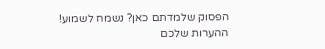הפסוק שלמדתם כאן? נשמח לשמוע!
ההערות שלכם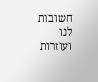חשובות לנו ועוזרות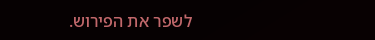לשפר את הפירוש.